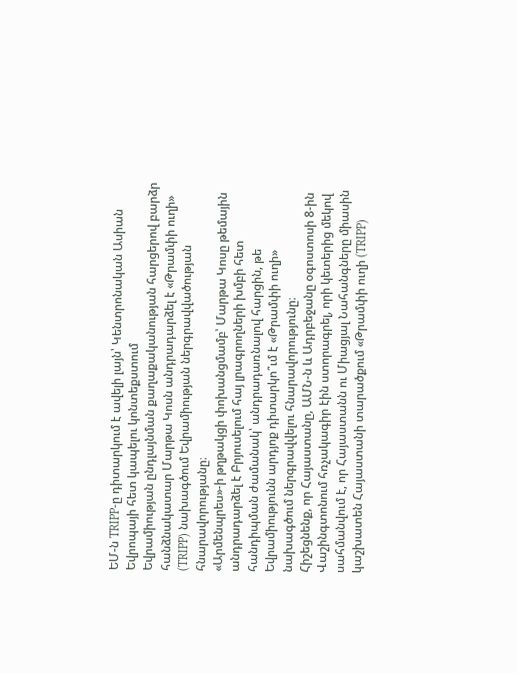ԵՄ-ն TRIPP-ը դիտարկում է ավելի լայն՝ Կենտրոնական Ասիան Եվրոպայի հետ կապելու կոնտեքստում
Եվրամիության ընդլայնման քաղաքականության հարցերով բարձր հանձնակատար Մարթա Կոսն անդրադարձել է «Թրամփի ուղի» (TRIPP) նախագծում Եվրամիության ներգրավվածության հնարավորությանը։
«Արմենպրես»-ի թղթակցի փոխանցմամբ՝ Մարթա Կոսը թեմային անդրադարձել է Բրյուսելում հայ լրագրողների խմբի հետ հանդիպման ժամանակ՝ անդրադառնալով հարցին, թե Եվրամիությունն արդյոք դիտարկո՞ւմ է «Թրամփի ուղի» նախագծում ներգրավվելու հնարավորությունը։
Հիշեցնենք, որ Հայաստանը, ԱՄՆ-ն և Ադրբեջանը օգոստոսի 8-ին Վաշինգտոնում հռչակագիր էին ստորագրել, որի կետերից մեկով սահմանվում է, որ Հայաստանն ու Միացյալ Նահանգները միասին կաշխատեն Հայաստանի տարածքում «Թրամփի ուղի (TRIPP)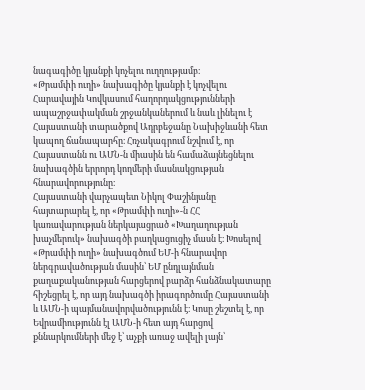նագագիծը կյանքի կոչելու ուղղությամբ։
«Թրամփի ուղի» նախագիծը կյանքի է կոչվելու Հարավային Կովկասում հաղորդակցությունների ապաշրջափակման շրջանկաներում և նաև լինելու է Հայաստանի տարածքով Ադրբեջանը Նախիջևանի հետ կապող ճանապարհը։ Հռչակագրում նշվում է, որ Հայաստանն ու ԱՄՆ-ն միասին են համաձայնեցնելու նախագծին երրորդ կողմերի մասնակցության հնարավորությունը։
Հայաստանի վարչապետ Նիկոլ Փաշինյանը հայտարարել է, որ «Թրամփի ուղի»-ն ՀՀ կառավարության ներկայացրած «Խաղաղության խաչմերուկ» նախագծի բաղկացուցիչ մասն է։ Խոսելով «Թրամփի ուղի» նախագծում ԵՄ-ի հնարավոր ներգրավածության մասին՝ ԵՄ ընդլայնման քաղաքականության հարցերով բարձր հանձնակատարը հիշեցրել է, որ այդ նախագծի իրագործումը Հայաստանի և ԱՄՆ-ի պայմանավորվածությունն է։ Կոսը շեշտել է, որ Եվրամիությունն էլ ԱՄՆ-ի հետ այդ հարցով քննարկումների մեջ է՝ աչքի առաջ ավելի լայն՝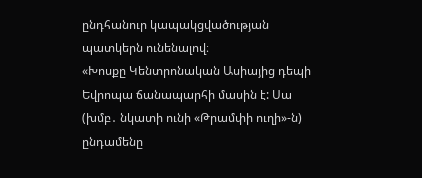ընդհանուր կապակցվածության պատկերն ունենալով։
«Խոսքը Կենտրոնական Ասիայից դեպի Եվրոպա ճանապարհի մասին է: Սա (խմբ․ նկատի ունի «Թրամփի ուղի»-ն) ընդամենը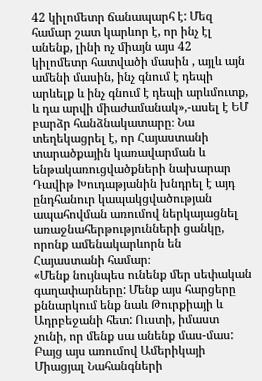42 կիլոմետր ճանապարհ է: Մեզ համար շատ կարևոր է, որ ինչ էլ անենք, լինի ոչ միայն այս 42 կիլոմետր հատվածի մասին , այլև այն ամենի մասին, ինչ գնում է դեպի արևելք և ինչ գնում է դեպի արևմուտք, և դա արվի միաժամանակ»,-ասել է ԵՄ բարձր հանձնակատարը։ Նա տեղեկացրել է, որ Հայաստանի տարածքային կառավարման և ենթակառուցվածքների նախարար Դավիթ Խուդաթյանին խնդրել է այդ ընդհանուր կապակցվածության ապահովման առումով ներկայացնել առաջնահերթությունների ցանկը, որոնք ամենակարևորն են Հայաստանի համար։
«Մենք նույնպես ունենք մեր սեփական գաղափարները: Մենք այս հարցերը քննարկում ենք նաև Թուրքիայի և Ադրբեջանի հետ: Ուստի, իմաստ չունի, որ մենք սա անենք մաս-մաս: Բայց այս առումով Ամերիկայի Միացյալ Նահանգների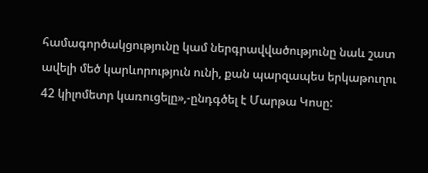համագործակցությունը կամ ներգրավվածությունը նաև շատ ավելի մեծ կարևորություն ունի, քան պարզապես երկաթուղու 42 կիլոմետր կառուցելը»,-ընդգծել է Մարթա Կոսը: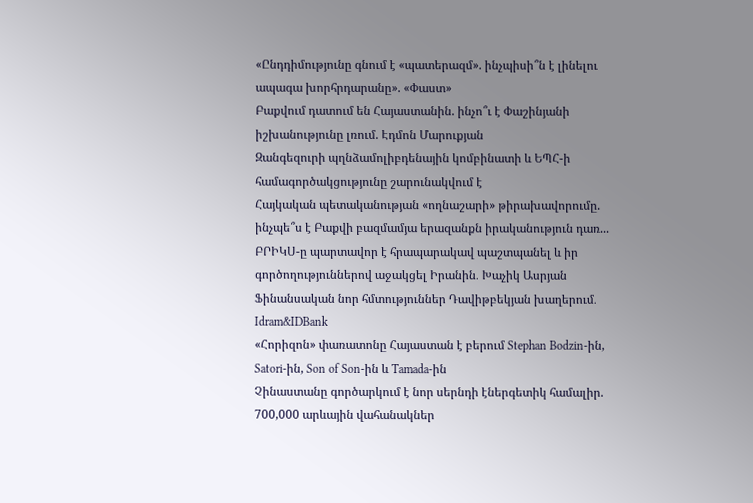«Ընդդիմությունը գնում է «պատերազմ». ինչպիսի՞ն է լինելու ապագա խորհրդարանը». «Փաստ»
Բաքվում դատում են Հայաստանին. ինչո՞ւ է Փաշինյանի իշխանությունը լռում. Էդմոն Մարուքյան
Զանգեզուրի պղնձամոլիբդենային կոմբինատի և ԵՊՀ-ի համագործակցությունը շարունակվում է
Հայկական պետականության «ողնաշարի» թիրախավորումը. ինչպե՞ս է Բաքվի բազմամյա երազանքն իրականություն դառ...
ԲՐԻԿՍ-ը պարտավոր է հրապարակավ պաշտպանել և իր գործողություններով աջակցել Իրանին․ Խաչիկ Ասրյան
Ֆինանսական նոր հմտություններ Դավիթբեկյան խաղերում․ Idram&IDBank
«Հորիզոն» փառատոնը Հայաստան է բերում Stephan Bodzin-ին, Satori-ին, Son of Son-ին և Tamada-ին
Չինաստանը գործարկում է նոր սերնդի էներգետիկ համալիր. 700,000 արևային վահանակներ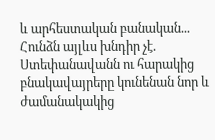և արհեստական բանական...
Հունձն այլևս խնդիր չէ. Ստեփանավանն ու հարակից բնակավայրերը կունենան նոր և ժամանակակից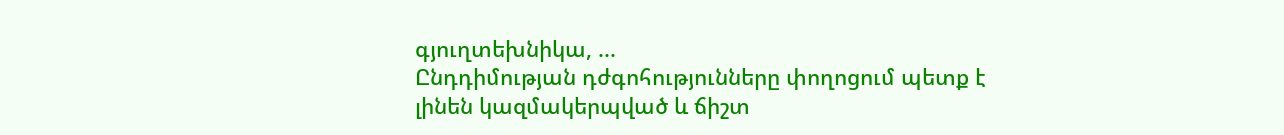գյուղտեխնիկա, ...
Ընդդիմության դժգոհությունները փողոցում պետք է լինեն կազմակերպված և ճիշտ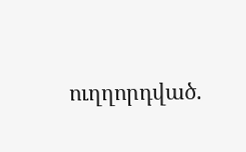ուղղորդված.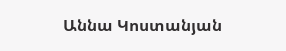Աննա Կոստանյան